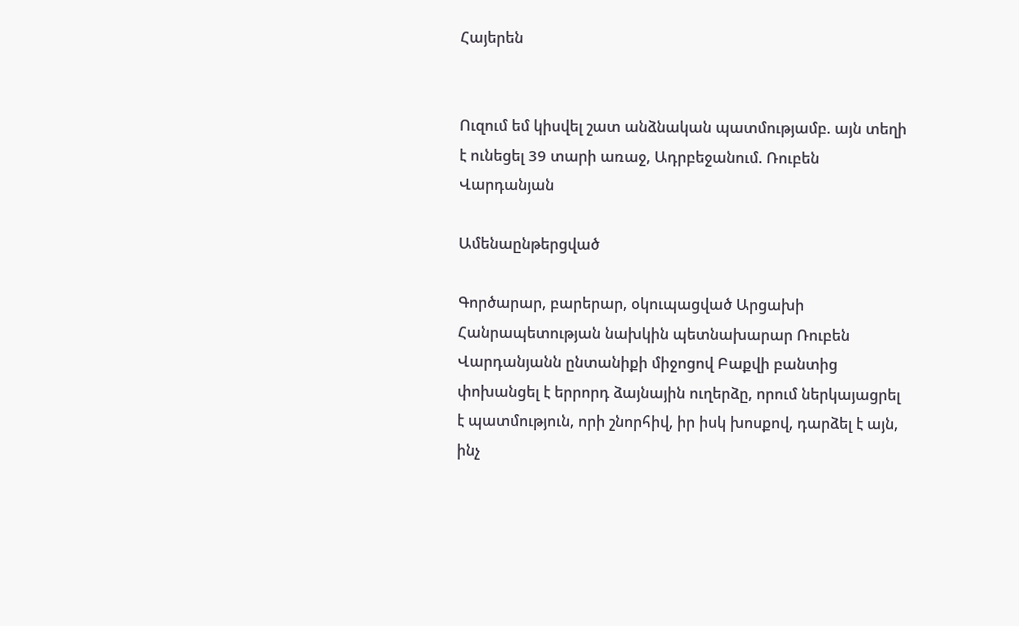Հայերեն


Ուզում եմ կիսվել շատ անձնական պատմությամբ. այն տեղի է ունեցել 39 տարի առաջ, Ադրբեջանում. Ռուբեն Վարդանյան

Ամենաընթերցված

Գործարար, բարերար, օկուպացված Արցախի Հանրապետության նախկին պետնախարար Ռուբեն Վարդանյանն ընտանիքի միջոցով Բաքվի բանտից փոխանցել է երրորդ ձայնային ուղերձը, որում ներկայացրել է պատմություն, որի շնորհիվ, իր իսկ խոսքով, դարձել է այն, ինչ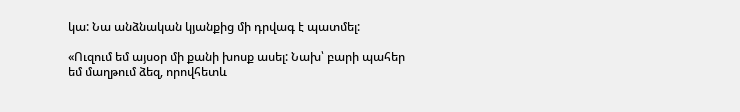կա: Նա անձնական կյանքից մի դրվագ է պատմել:

«Ուզում եմ այսօր մի քանի խոսք ասել: Նախ՝ բարի պահեր եմ մաղթում ձեզ, որովհետև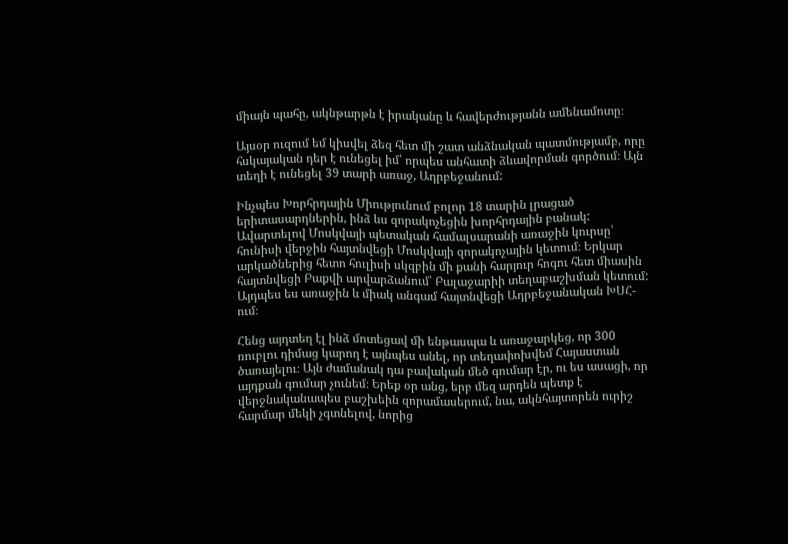միայն պահը, ակնթարթն է իրականը և հավերժությանն ամենամոտը։

Այսօր ուզում եմ կիսվել ձեզ հետ մի շատ անձնական պատմությամբ, որը հսկայական դեր է ունեցել իմ՝ որպես անհատի ձևավորման գործում։ Այն տեղի է ունեցել 39 տարի առաջ, Ադրբեջանում:

Ինչպես Խորհրդային Միությունում բոլոր 18 տարին լրացած երիտասարդներին, ինձ ևս զորակոչեցին խորհրդային բանակ: Ավարտելով Մոսկվայի պետական համալսարանի առաջին կուրսը՝ հունիսի վերջին հայտնվեցի Մոսկվայի զորակոչային կետում։ Երկար արկածներից հետո հուլիսի սկզբին մի քանի հարյուր հոգու հետ միասին հայտնվեցի Բաքվի արվարձանում՝ Բալաջարիի տեղաբաշխման կետում: Այդպես ես առաջին և միակ անգամ հայտնվեցի Ադրբեջանական ԽՍՀ-ում։

Հենց այդտեղ էլ ինձ մոտեցավ մի ենթասպա և առաջարկեց, որ 300 ռուբլու դիմաց կարող է այնպես անել, որ տեղափոխվեմ Հայաստան ծառայելու։ Այն ժամանակ դա բավական մեծ գումար էր, ու ես ասացի, որ այդքան գումար չունեմ։ Երեք օր անց, երբ մեզ արդեն պետք է վերջնականապես բաշխեին զորամասերում, նա, ակնհայտորեն ուրիշ հարմար մեկի չգտնելով, նորից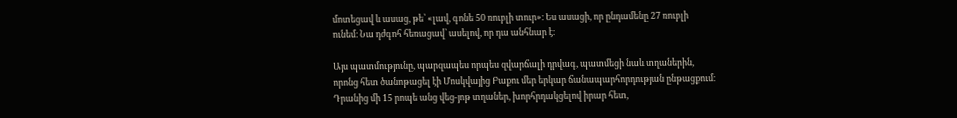մոտեցավ և ասաց, թե՝ «լավ, գոնե 50 ռուբլի տուր»։ Ես ասացի, որ ընդամենը 27 ռուբլի ունեմ։ Նա դժգոհ հեռացավ՝ ասելով, որ դա անհնար է։

Այս պատմությունը, պարզապես որպես զվարճալի դրվագ, պատմեցի նաև տղաներին, որոնց հետ ծանոթացել էի Մոսկվայից Բաքու մեր երկար ճանապարհորդության ընթացքում։ Դրանից մի 15 րոպե անց վեց-յոթ տղաներ, խորհրդակցելով իրար հետ,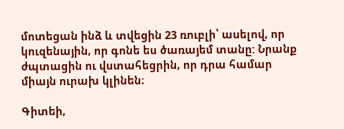մոտեցան ինձ և տվեցին 23 ռուբլի՝ ասելով, որ կուզենային, որ գոնե ես ծառայեմ տանը: Նրանք ժպտացին ու վստահեցրին, որ դրա համար միայն ուրախ կլինեն։

Գիտեի,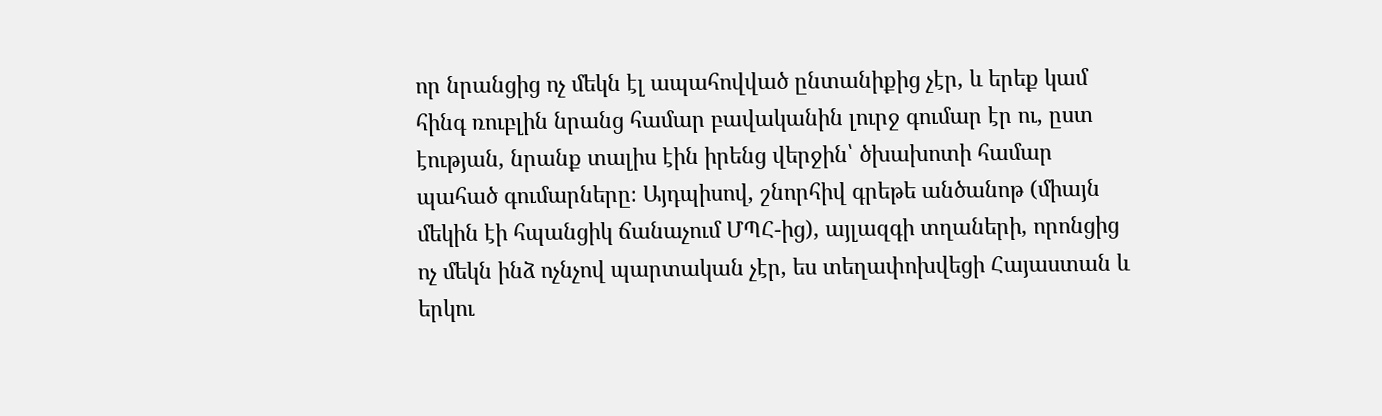որ նրանցից ոչ մեկն էլ ապահովված ընտանիքից չէր, և երեք կամ հինգ ռուբլին նրանց համար բավականին լուրջ գումար էր ու, ըստ էության, նրանք տալիս էին իրենց վերջին՝ ծխախոտի համար պահած գումարները։ Այդպիսով, շնորհիվ գրեթե անծանոթ (միայն մեկին էի հպանցիկ ճանաչում ՄՊՀ-ից), այլազգի տղաների, որոնցից ոչ մեկն ինձ ոչնչով պարտական չէր, ես տեղափոխվեցի Հայաստան և երկու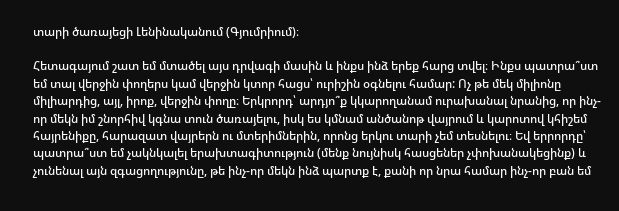տարի ծառայեցի Լենինականում (Գյումրիում)։

Հետագայում շատ եմ մտածել այս դրվագի մասին և ինքս ինձ երեք հարց տվել։ Ինքս պատրա՞ստ եմ տալ վերջին փողերս կամ վերջին կտոր հացս՝ ուրիշին օգնելու համար: Ոչ թե մեկ միլիոնը միլիարդից, այլ, իրոք, վերջին փողը։ Երկրորդ՝ արդյո՞ք կկարողանամ ուրախանալ նրանից, որ ինչ-որ մեկն իմ շնորհիվ կգնա տուն ծառայելու, իսկ ես կմնամ անծանոթ վայրում և կարոտով կհիշեմ հայրենիքը, հարազատ վայրերն ու մտերիմներին, որոնց երկու տարի չեմ տեսնելու։ Եվ երրորդը՝ պատրա՞ստ եմ չակնկալել երախտագիտություն (մենք նույնիսկ հասցեներ չփոխանակեցինք) և չունենալ այն զգացողությունը, թե ինչ-որ մեկն ինձ պարտք է, քանի որ նրա համար ինչ-որ բան եմ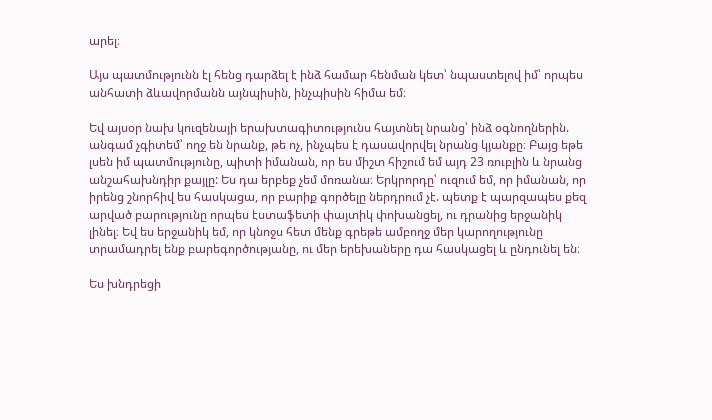արել։

Այս պատմությունն էլ հենց դարձել է ինձ համար հենման կետ՝ նպաստելով իմ՝ որպես անհատի ձևավորմանն այնպիսին, ինչպիսին հիմա եմ։

Եվ այսօր նախ կուզենայի երախտագիտությունս հայտնել նրանց՝ ինձ օգնողներին. անգամ չգիտեմ՝ ողջ են նրանք, թե ոչ, ինչպես է դասավորվել նրանց կյանքը։ Բայց եթե լսեն իմ պատմությունը, պիտի իմանան, որ ես միշտ հիշում եմ այդ 23 ռուբլին և նրանց անշահախնդիր քայլը: Ես դա երբեք չեմ մոռանա։ Երկրորդը՝ ուզում եմ, որ իմանան, որ իրենց շնորհիվ ես հասկացա, որ բարիք գործելը ներդրում չէ. պետք է պարզապես քեզ արված բարությունը որպես էստաֆետի փայտիկ փոխանցել, ու դրանից երջանիկ լինել։ Եվ ես երջանիկ եմ, որ կնոջս հետ մենք գրեթե ամբողջ մեր կարողությունը տրամադրել ենք բարեգործությանը, ու մեր երեխաները դա հասկացել և ընդունել են։

Ես խնդրեցի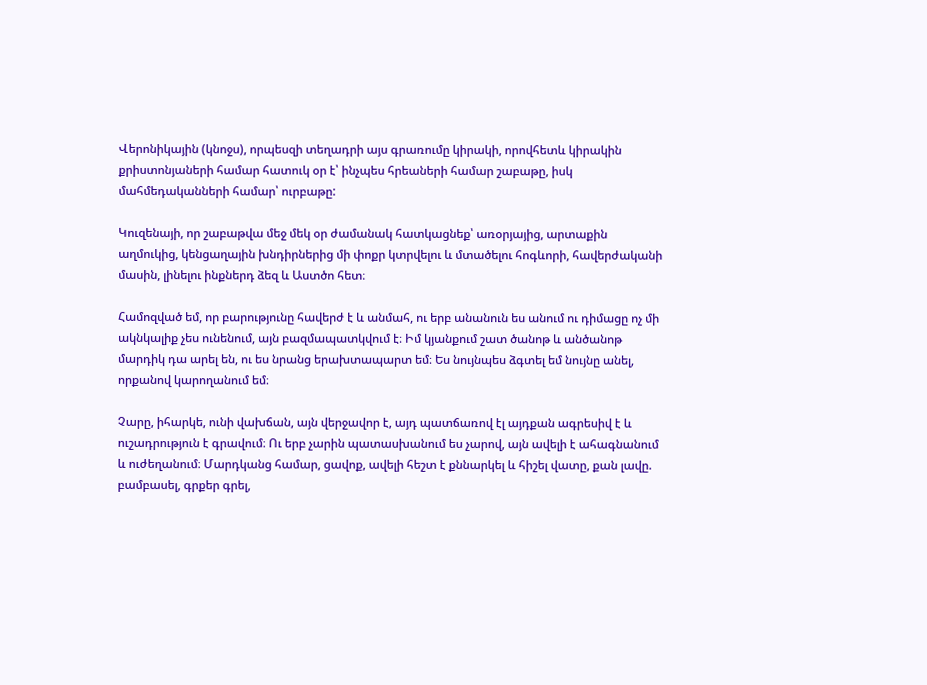Վերոնիկային (կնոջս), որպեսզի տեղադրի այս գրառումը կիրակի, որովհետև կիրակին քրիստոնյաների համար հատուկ օր է՝ ինչպես հրեաների համար շաբաթը, իսկ մահմեդականների համար՝ ուրբաթը:

Կուզենայի, որ շաբաթվա մեջ մեկ օր ժամանակ հատկացնեք՝ առօրյայից, արտաքին աղմուկից, կենցաղային խնդիրներից մի փոքր կտրվելու և մտածելու հոգևորի, հավերժականի մասին, լինելու ինքներդ ձեզ և Աստծո հետ։

Համոզված եմ, որ բարությունը հավերժ է և անմահ, ու երբ անանուն ես անում ու դիմացը ոչ մի ակնկալիք չես ունենում, այն բազմապատկվում է։ Իմ կյանքում շատ ծանոթ և անծանոթ մարդիկ դա արել են, ու ես նրանց երախտապարտ եմ։ Ես նույնպես ձգտել եմ նույնը անել, որքանով կարողանում եմ։

Չարը, իհարկե, ունի վախճան, այն վերջավոր է, այդ պատճառով էլ այդքան ագրեսիվ է և ուշադրություն է գրավում։ Ու երբ չարին պատասխանում ես չարով, այն ավելի է ահագնանում և ուժեղանում։ Մարդկանց համար, ցավոք, ավելի հեշտ է քննարկել և հիշել վատը, քան լավը. բամբասել, գրքեր գրել,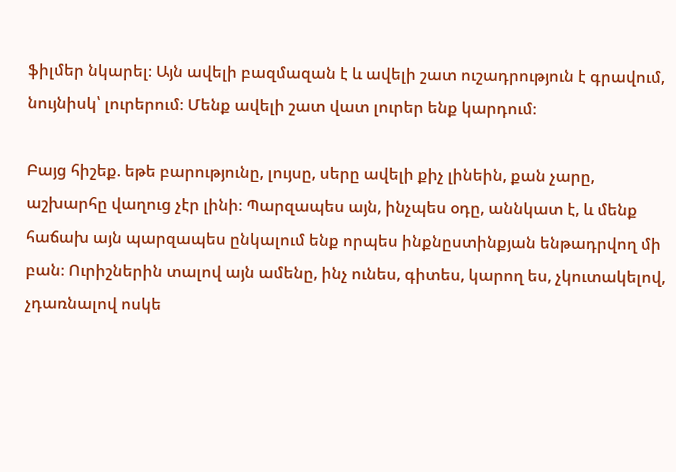ֆիլմեր նկարել։ Այն ավելի բազմազան է և ավելի շատ ուշադրություն է գրավում, նույնիսկ՝ լուրերում։ Մենք ավելի շատ վատ լուրեր ենք կարդում։

Բայց հիշեք. եթե բարությունը, լույսը, սերը ավելի քիչ լինեին, քան չարը, աշխարհը վաղուց չէր լինի։ Պարզապես այն, ինչպես օդը, աննկատ է, և մենք հաճախ այն պարզապես ընկալում ենք որպես ինքնըստինքյան ենթադրվող մի բան։ Ուրիշներին տալով այն ամենը, ինչ ունես, գիտես, կարող ես, չկուտակելով, չդառնալով ոսկե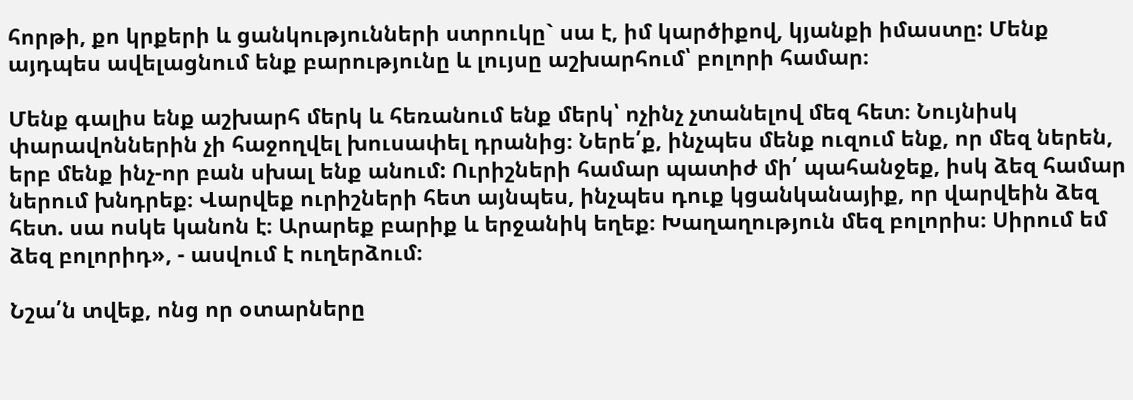հորթի, քո կրքերի և ցանկությունների ստրուկը` սա է, իմ կարծիքով, կյանքի իմաստը: Մենք այդպես ավելացնում ենք բարությունը և լույսը աշխարհում՝ բոլորի համար։

Մենք գալիս ենք աշխարհ մերկ և հեռանում ենք մերկ՝ ոչինչ չտանելով մեզ հետ։ Նույնիսկ փարավոններին չի հաջողվել խուսափել դրանից։ Ներե՛ք, ինչպես մենք ուզում ենք, որ մեզ ներեն, երբ մենք ինչ-որ բան սխալ ենք անում: Ուրիշների համար պատիժ մի՛ պահանջեք, իսկ ձեզ համար ներում խնդրեք։ Վարվեք ուրիշների հետ այնպես, ինչպես դուք կցանկանայիք, որ վարվեին ձեզ հետ. սա ոսկե կանոն է։ Արարեք բարիք և երջանիկ եղեք։ Խաղաղություն մեզ բոլորիս։ Սիրում եմ ձեզ բոլորիդ», - ասվում է ուղերձում։

Նշա՛ն տվեք, ոնց որ օտարները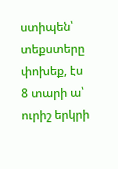ստիպեն՝ տեքստերը փոխեք, էս 8 տարի ա՝ ուրիշ երկրի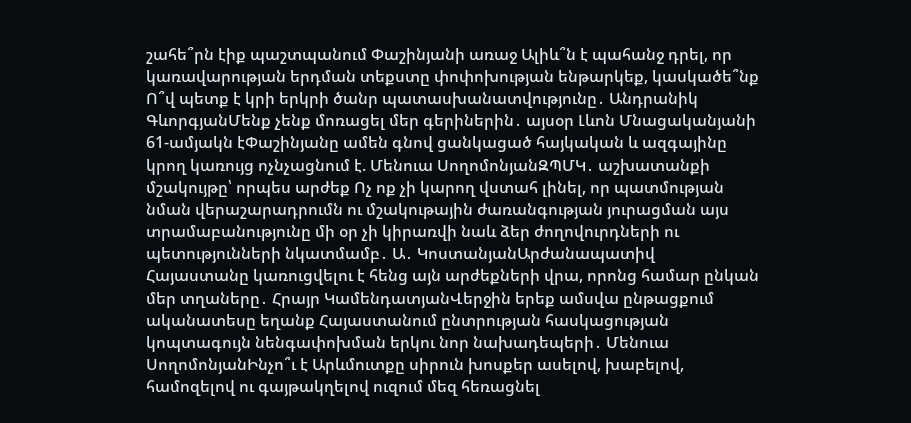շահե՞րն էիք պաշտպանում Փաշինյանի առաջ Ալիև՞ն է պահանջ դրել, որ կառավարության երդման տեքստը փոփոխության ենթարկեք, կասկածե՞նք Ո՞վ պետք է կրի երկրի ծանր պատասխանատվությունը․ Անդրանիկ ԳևորգյանՄենք չենք մոռացել մեր գերիներին․ այսօր Լևոն Մնացականյանի 61-ամյակն էՓաշինյանը ամեն գնով ցանկացած հայկական և ազգայինը կրող կառույց ոչնչացնում է. Մենուա ՍողոմոնյանԶՊՄԿ․ աշխատանքի մշակույթը՝ որպես արժեք Ոչ ոք չի կարող վստահ լինել, որ պատմության նման վերաշարադրումն ու մշակութային ժառանգության յուրացման այս տրամաբանությունը մի օր չի կիրառվի նաև ձեր ժողովուրդների ու պետությունների նկատմամբ․ Ա․ ԿոստանյանԱրժանապատիվ Հայաստանը կառուցվելու է հենց այն արժեքների վրա, որոնց համար ընկան մեր տղաները․ Հրայր ԿամենդատյանՎերջին երեք ամսվա ընթացքում ականատեսը եղանք Հայաստանում ընտրության հասկացության կոպտագույն նենգափոխման երկու նոր նախադեպերի․ Մենուա ՍողոմոնյանԻնչո՞ւ է Արևմուտքը սիրուն խոսքեր ասելով, խաբելով, համոզելով ու գայթակղելով ուզում մեզ հեռացնել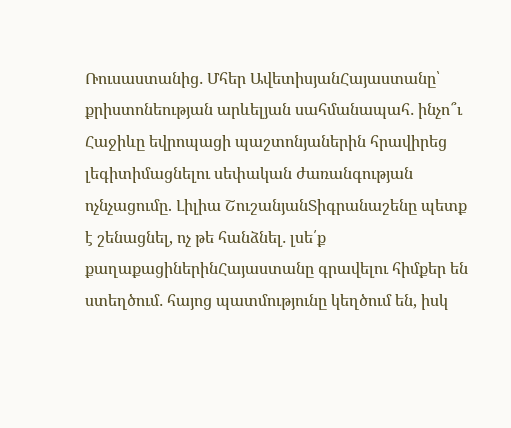Ռուսաստանից․ Մհեր ԱվետիսյանՀայաստանը՝ քրիստոնեության արևելյան սահմանապահ․ ինչո՞ւ Հաջիևը եվրոպացի պաշտոնյաներին հրավիրեց լեգիտիմացնելու սեփական ժառանգության ոչնչացումը. Լիլիա ՇուշանյանՏիգրանաշենը պետք է շենացնել, ոչ թե հանձնել․ լսե՛ք քաղաքացիներինՀայաստանը գրավելու հիմքեր են ստեղծում․ հայոց պատմությունը կեղծում են, իսկ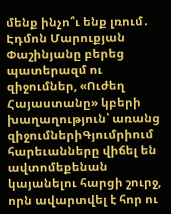մենք ինչո՞ւ ենք լռում․ Էդմոն Մարուքյան Փաշինյանը բերեց պատերազմ ու զիջումներ, «Ուժեղ Հայաստանը» կբերի խաղաղություն՝ առանց զիջումներիԳյումրիում հարեւանները վիճել են ավտոմեքենան կայանելու հարցի շուրջ, որն ավարտվել է հոր ու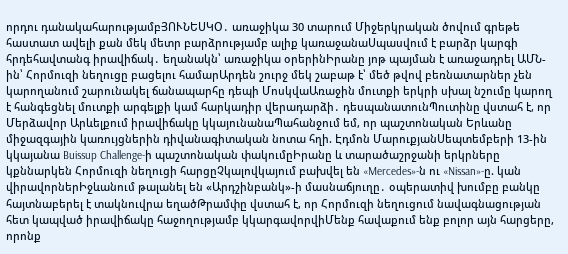որդու դանակահարությամբՅՈՒՆԵՍԿՕ․ առաջիկա 30 տարում Միջերկրական ծովում գրեթե հաստատ ավելի քան մեկ մետր բարձրությամբ ալիք կառաջանաՍպասվում է բարձր կարգի հրդեհավտանգ իրավիճակ․ եղանակն՝ առաջիկա օրերինԻրանը յոթ պայման է առաջադրել ԱՄՆ-ին՝ Հորմուզի նեղուցը բացելու համարԱրդեն շուրջ մեկ շաբաթ է՝ մեծ թվով բեռնատարներ չեն կարողանում շարունակել ճանապարհը դեպի ՄոսկվաԱռաջին մուտքի երկրի սխալ նշումը կարող է հանգեցնել մուտքի արգելքի կամ հարկադիր վերադարձի․ դեսպանատունՊուտինը վստահ է, որ Մերձավոր Արևելքում իրավիճակը կկայունանաՊահանջում եմ, որ պաշտոնական Երևանը միջազգային կառույցներին դիվանագիտական նոտա հղի. Էդմոն ՄարուքյանՍեպտեմբերի 13-ին կկայանա Buissup Challenge-ի պաշտոնական փակումըԻրանը և տարածաշրջանի երկրները կքննարկեն Հորմուզի նեղուցի հարցըՉկալովկայում բախվել են «Mercedes»-ն ու «Nissan»-ը. կան վիրավորներԻջևանում թալանել են «Արդշինբանկ»-ի մասնաճյուղը․ օպերատիվ խումբը բանկը հայտնաբերել է տակնուվրա եղածԹրամփը վստահ է, որ Հորմուզի նեղուցում նավագնացության հետ կապված իրավիճակը հաջողությամբ կկարգավորվիՄենք հավաքում ենք բոլոր այն հարցերը, որոնք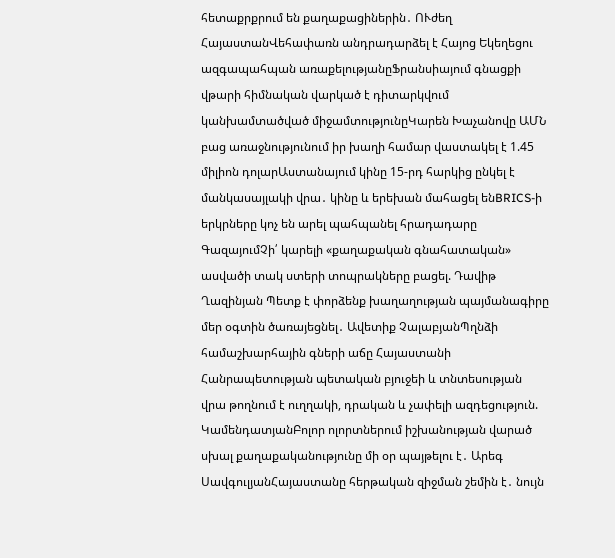հետաքրքրում են քաղաքացիներին․ ՈՒժեղ ՀայաստանՎեհափառն անդրադարձել է Հայոց Եկեղեցու ազգապահպան առաքելությանըՖրանսիայում գնացքի վթարի հիմնական վարկած է դիտարկվում կանխամտածված միջամտությունըԿարեն Խաչանովը ԱՄՆ բաց առաջնությունում իր խաղի համար վաստակել է 1.45 միլիոն դոլարԱստանայում կինը 15-րդ հարկից ընկել է մանկասայլակի վրա․ կինը և երեխան մահացել ենBRICS-ի երկրները կոչ են արել պահպանել հրադադարը ԳազայումՉի՛ կարելի «քաղաքական գնահատական» ասվածի տակ ստերի տոպրակները բացել. Դավիթ Ղազինյան Պետք է փորձենք խաղաղության պայմանագիրը մեր օգտին ծառայեցնել․ Ավետիք ՉալաբյանՊղնձի համաշխարհային գների աճը Հայաստանի Հանրապետության պետական բյուջեի և տնտեսության վրա թողնում է ուղղակի, դրական և չափելի ազդեցություն. ԿամենդատյանԲոլոր ոլորտներում իշխանության վարած սխալ քաղաքականությունը մի օր պայթելու է․ Արեգ ՍավգուլյանՀայաստանը հերթական զիջման շեմին է․ նույն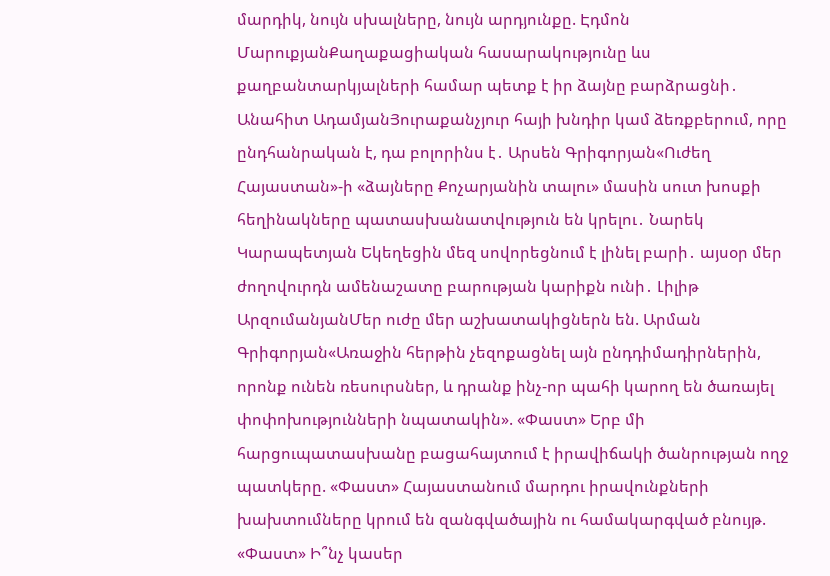մարդիկ, նույն սխալները, նույն արդյունքը. Էդմոն ՄարուքյանՔաղաքացիական հասարակությունը ևս քաղբանտարկյալների համար պետք է իր ձայնը բարձրացնի․ Անահիտ ԱդամյանՅուրաքանչյուր հայի խնդիր կամ ձեռքբերում, որը ընդհանրական է, դա բոլորինս է․ Արսեն Գրիգորյան«Ուժեղ Հայաստան»-ի «ձայները Քոչարյանին տալու» մասին սուտ խոսքի հեղինակները պատասխանատվություն են կրելու․ Նարեկ Կարապետյան Եկեղեցին մեզ սովորեցնում է լինել բարի․ այսօր մեր ժողովուրդն ամենաշատը բարության կարիքն ունի․ Լիլիթ ԱրզումանյանՄեր ուժը մեր աշխատակիցներն են. Արման Գրիգորյան«Առաջին հերթին չեզոքացնել այն ընդդիմադիրներին, որոնք ունեն ռեսուրսներ, և դրանք ինչ-որ պահի կարող են ծառայել փոփոխությունների նպատակին». «Փաստ» Երբ մի հարցուպատասխանը բացահայտում է իրավիճակի ծանրության ողջ պատկերը. «Փաստ» Հայաստանում մարդու իրավունքների խախտումները կրում են զանգվածային ու համակարգված բնույթ. «Փաստ» Ի՞նչ կասեր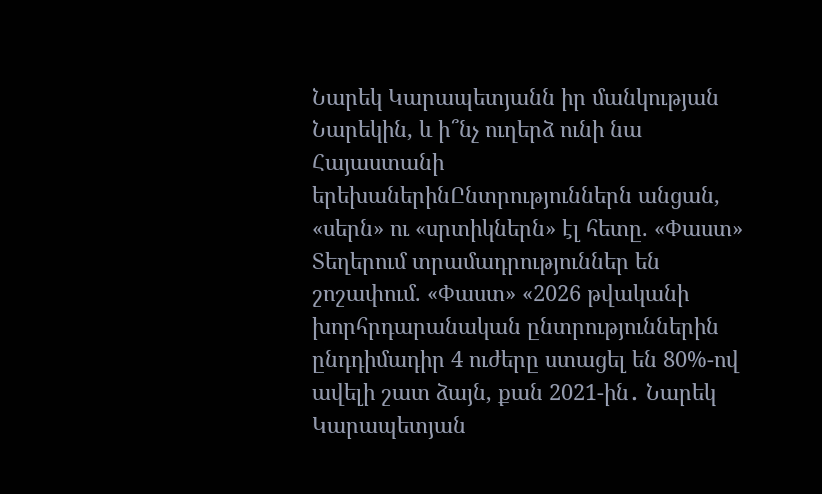Նարեկ Կարապետյանն իր մանկության Նարեկին, և ի՞նչ ուղերձ ունի նա Հայաստանի երեխաներինԸնտրություններն անցան, «սերն» ու «սրտիկներն» էլ հետը. «Փաստ» Տեղերում տրամադրություններ են շոշափում. «Փաստ» «2026 թվականի խորհրդարանական ընտրություններին ընդդիմադիր 4 ուժերը ստացել են 80%-ով ավելի շատ ձայն, քան 2021-ին․ Նարեկ Կարապետյան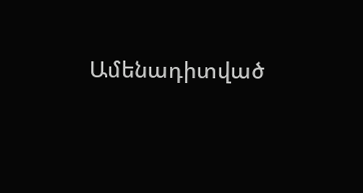Ամենադիտված